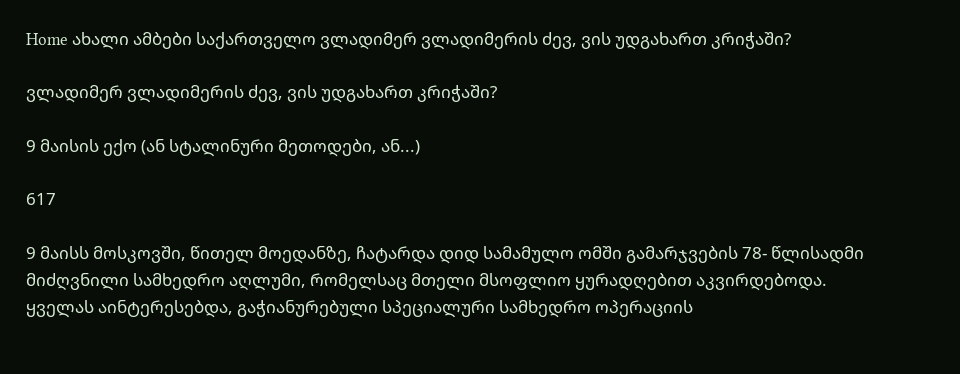Home ახალი ამბები საქართველო ვლადიმერ ვლადიმერის ძევ, ვის უდგახართ კრიჭაში?

ვლადიმერ ვლადიმერის ძევ, ვის უდგახართ კრიჭაში?

9 მაისის ექო (ან სტალინური მეთოდები, ან...)

617

9 მაისს მოსკოვში, წითელ მოედანზე, ჩატარდა დიდ სამამულო ომში გამარჯვების 78- წლისადმი მიძღვნილი სამხედრო აღლუმი, რომელსაც მთელი მსოფლიო ყურადღებით აკვირდებოდა. ყველას აინტერესებდა, გაჭიანურებული სპეციალური სამხედრო ოპერაციის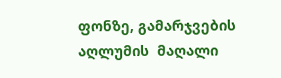ფონზე, გამარჯვების აღლუმის  მაღალი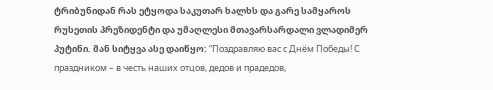ტრიბუნიდან რას ეტყოდა საკუთარ ხალხს და გარე სამყაროს რუსეთის პრეზიდენტი და უმაღლესი მთავარსარდალი ვლადიმერ პუტინი. მან სიტყვა ასე დაიწყო: “Поздравляю вас с Днём Победы! С праздником – в честь наших отцов, дедов и прадедов,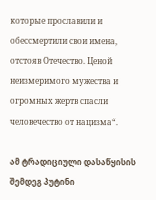которые прославили и обессмертили свои имена, отстояв Отечество. Ценой неизмеримого мужества и огромных жертв спасли человечество от нацизма“.

ამ ტრადიციული დასაწყისის შემდეგ პუტინი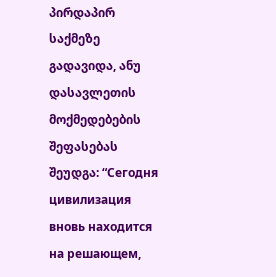პირდაპირ საქმეზე გადავიდა, ანუ დასავლეთის მოქმედებების შეფასებას შეუდგა: “Сегодня цивилизация вновь находится на решающем,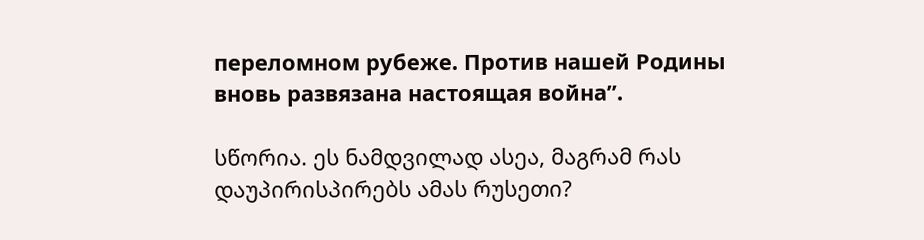переломном рубеже. Против нашей Родины вновь развязана настоящая война”.

სწორია. ეს ნამდვილად ასეა, მაგრამ რას დაუპირისპირებს ამას რუსეთი?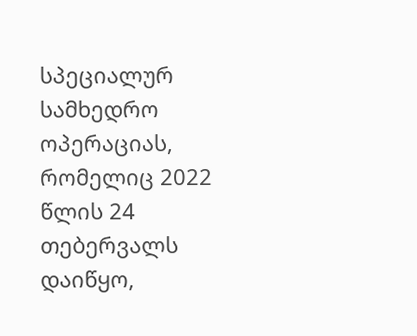სპეციალურ სამხედრო ოპერაციას, რომელიც 2022 წლის 24 თებერვალს დაიწყო,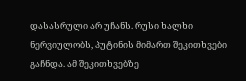დასასრული არ უჩანს. რუსი ხალხი ნერვიულობს, პუტინის მიმართ შეკითხვები გაჩნდა. ამ შეკითხვებზე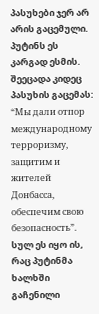პასუხები ჯერ არ არის გაცემული. პუტინს ეს კარგად ესმის. შეეცადა კიდეც პასუხის გაცემას: “Мы дали отпор международному терроризму, защитим и жителей Донбасса, обеспечим свою безопасность”. სულ ეს იყო ის, რაც პუტინმა ხალხში გაჩენილი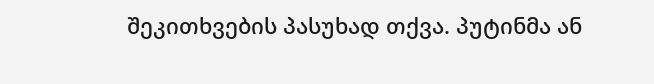შეკითხვების პასუხად თქვა. პუტინმა ან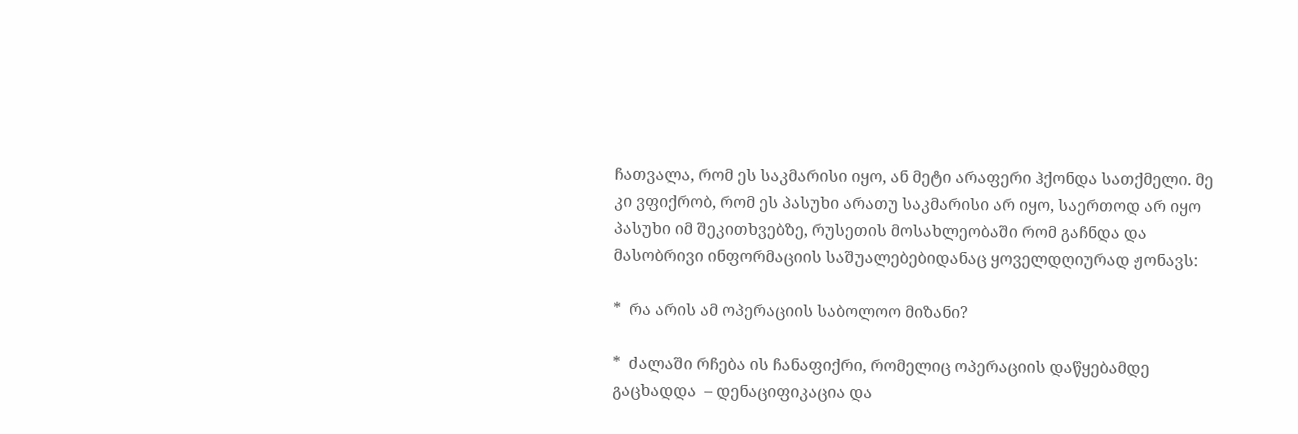ჩათვალა, რომ ეს საკმარისი იყო, ან მეტი არაფერი ჰქონდა სათქმელი. მე კი ვფიქრობ, რომ ეს პასუხი არათუ საკმარისი არ იყო, საერთოდ არ იყო პასუხი იმ შეკითხვებზე, რუსეთის მოსახლეობაში რომ გაჩნდა და მასობრივი ინფორმაციის საშუალებებიდანაც ყოველდღიურად ჟონავს:

*  რა არის ამ ოპერაციის საბოლოო მიზანი?

*  ძალაში რჩება ის ჩანაფიქრი, რომელიც ოპერაციის დაწყებამდე გაცხადდა  – დენაციფიკაცია და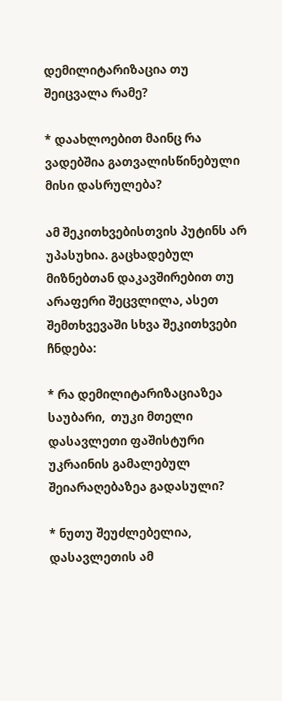დემილიტარიზაცია თუ შეიცვალა რამე?

* დაახლოებით მაინც რა ვადებშია გათვალისწინებული მისი დასრულება?

ამ შეკითხვებისთვის პუტინს არ უპასუხია. გაცხადებულ მიზნებთან დაკავშირებით თუ არაფერი შეცვლილა, ასეთ შემთხვევაში სხვა შეკითხვები ჩნდება:

* რა დემილიტარიზაციაზეა  საუბარი,  თუკი მთელი დასავლეთი ფაშისტური უკრაინის გამალებულ შეიარაღებაზეა გადასული?

* ნუთუ შეუძლებელია,  დასავლეთის ამ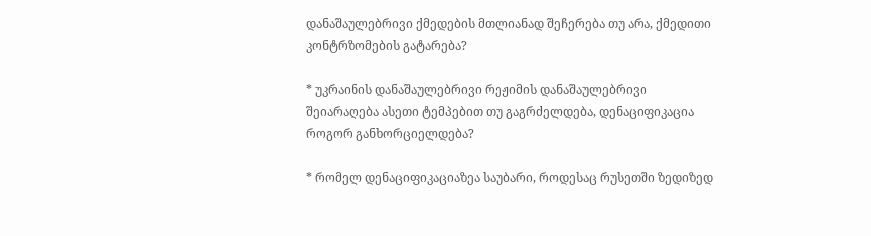დანაშაულებრივი ქმედების მთლიანად შეჩერება თუ არა, ქმედითი კონტრზომების გატარება?

* უკრაინის დანაშაულებრივი რეჟიმის დანაშაულებრივი შეიარაღება ასეთი ტემპებით თუ გაგრძელდება, დენაციფიკაცია როგორ განხორციელდება?

* რომელ დენაციფიკაციაზეა საუბარი, როდესაც რუსეთში ზედიზედ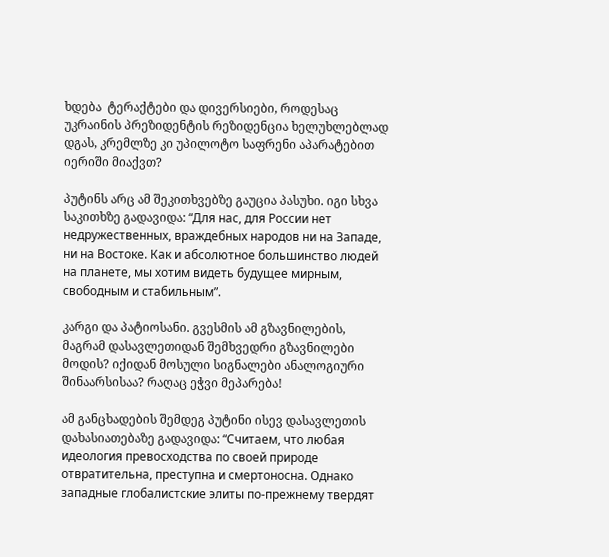ხდება  ტერაქტები და დივერსიები, როდესაც უკრაინის პრეზიდენტის რეზიდენცია ხელუხლებლად დგას, კრემლზე კი უპილოტო საფრენი აპარატებით იერიში მიაქვთ?

პუტინს არც ამ შეკითხვებზე გაუცია პასუხი. იგი სხვა საკითხზე გადავიდა: “Для нас, для России нет недружественных, враждебных народов ни на Западе, ни на Востоке. Как и абсолютное большинство людей на планете, мы хотим видеть будущее мирным, свободным и стабильным”.

კარგი და პატიოსანი. გვესმის ამ გზავნილების, მაგრამ დასავლეთიდან შემხვედრი გზავნილები მოდის? იქიდან მოსული სიგნალები ანალოგიური შინაარსისაა? რაღაც ეჭვი მეპარება!

ამ განცხადების შემდეგ პუტინი ისევ დასავლეთის დახასიათებაზე გადავიდა: “Считаем, что любая идеология превосходства по своей природе отвратительна, преступна и смертоносна. Однако западные глобалистские элиты по-прежнему твердят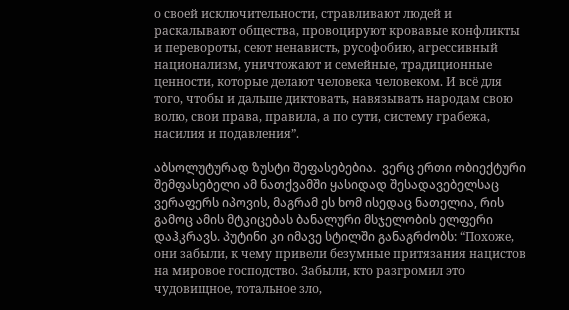о своей исключительности, стравливают людей и раскалывают общества, провоцируют кровавые конфликты и перевороты, сеют ненависть, русофобию, агрессивный национализм, уничтожают и семейные, традиционные ценности, которые делают человека человеком. И всё для того, чтобы и дальше диктовать, навязывать народам свою волю, свои права, правила, а по сути, систему грабежа, насилия и подавления”.

აბსოლუტურად ზუსტი შეფასებებია.  ვერც ერთი ობიექტური შემფასებელი ამ ნათქვამში ყასიდად შესადავებელსაც ვერაფერს იპოვის, მაგრამ ეს ხომ ისედაც ნათელია, რის გამოც ამის მტკიცებას ბანალური მსჯელობის ელფერი დაჰკრავს. პუტინი კი იმავე სტილში განაგრძობს: “Похоже, они забыли, к чему привели безумные притязания нацистов на мировое господство. Забыли, кто разгромил это чудовищное, тотальное зло,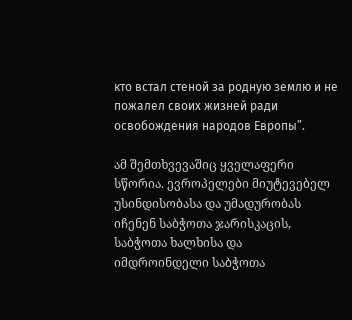кто встал стеной за родную землю и не пожалел своих жизней ради освобождения народов Европы”.

ამ შემთხვევაშიც ყველაფერი სწორია. ევროპელები მიუტევებელ უსინდისობასა და უმადურობას იჩენენ საბჭოთა ჯარისკაცის, საბჭოთა ხალხისა და იმდროინდელი საბჭოთა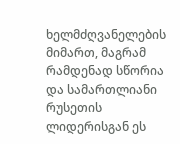ხელმძღვანელების მიმართ, მაგრამ რამდენად სწორია და სამართლიანი რუსეთის ლიდერისგან ეს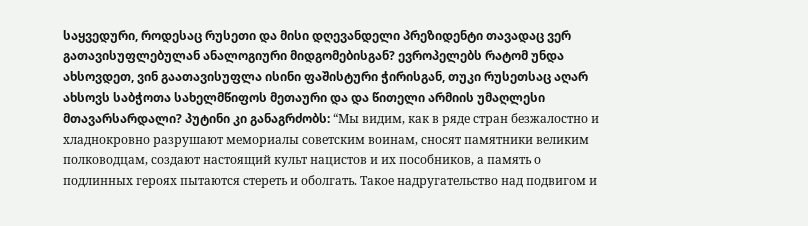საყვედური, როდესაც რუსეთი და მისი დღევანდელი პრეზიდენტი თავადაც ვერ გათავისუფლებულან ანალოგიური მიდგომებისგან? ევროპელებს რატომ უნდა ახსოვდეთ, ვინ გაათავისუფლა ისინი ფაშისტური ჭირისგან, თუკი რუსეთსაც აღარ ახსოვს საბჭოთა სახელმწიფოს მეთაური და და წითელი არმიის უმაღლესი მთავარსარდალი? პუტინი კი განაგრძობს: “Мы видим, как в ряде стран безжалостно и хладнокровно разрушают мемориалы советским воинам, сносят памятники великим полководцам, создают настоящий культ нацистов и их пособников, а память о подлинных героях пытаются стереть и оболгать. Такое надругательство над подвигом и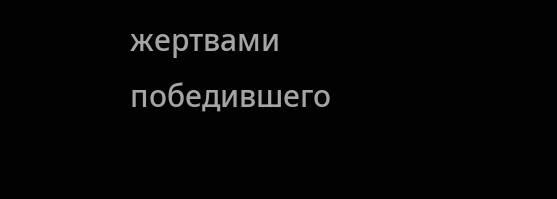жертвами победившего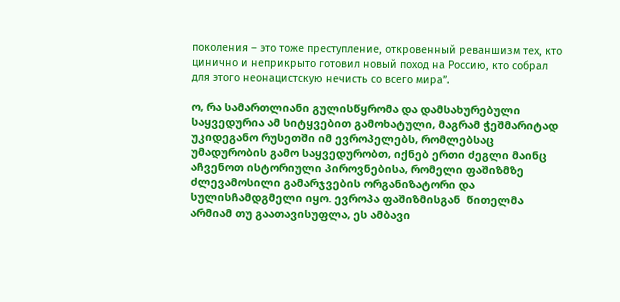поколения – это тоже преступление, откровенный реваншизм тех, кто цинично и неприкрыто готовил новый поход на Россию, кто собрал для этого неонацистскую нечисть со всего мира”.

ო, რა სამართლიანი გულისწყრომა და დამსახურებული საყვედურია ამ სიტყვებით გამოხატული, მაგრამ ჭეშმარიტად უკიდეგანო რუსეთში იმ ევროპელებს, რომლებსაც უმადურობის გამო საყვედურობთ, იქნებ ერთი ძეგლი მაინც აჩვენოთ ისტორიული პიროვნებისა, რომელი ფაშიზმზე ძლევამოსილი გამარჯვების ორგანიზატორი და სულისჩამდგმელი იყო. ევროპა ფაშიზმისგან  წითელმა არმიამ თუ გაათავისუფლა, ეს ამბავი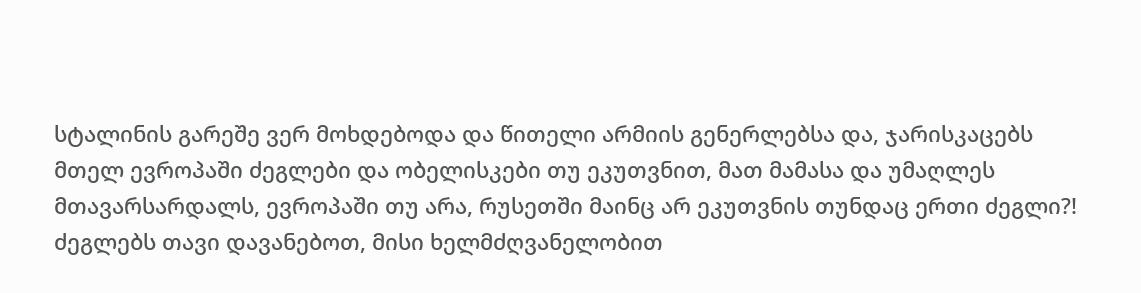სტალინის გარეშე ვერ მოხდებოდა და წითელი არმიის გენერლებსა და, ჯარისკაცებს მთელ ევროპაში ძეგლები და ობელისკები თუ ეკუთვნით, მათ მამასა და უმაღლეს მთავარსარდალს, ევროპაში თუ არა, რუსეთში მაინც არ ეკუთვნის თუნდაც ერთი ძეგლი?! ძეგლებს თავი დავანებოთ, მისი ხელმძღვანელობით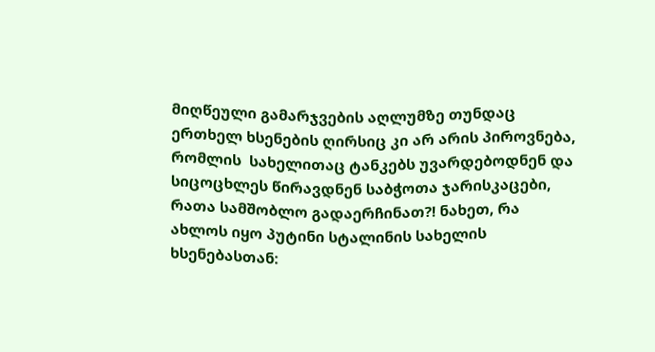მიღწეული გამარჯვების აღლუმზე თუნდაც ერთხელ ხსენების ღირსიც კი არ არის პიროვნება, რომლის  სახელითაც ტანკებს უვარდებოდნენ და სიცოცხლეს წირავდნენ საბჭოთა ჯარისკაცები, რათა სამშობლო გადაერჩინათ?! ნახეთ, რა ახლოს იყო პუტინი სტალინის სახელის ხსენებასთან: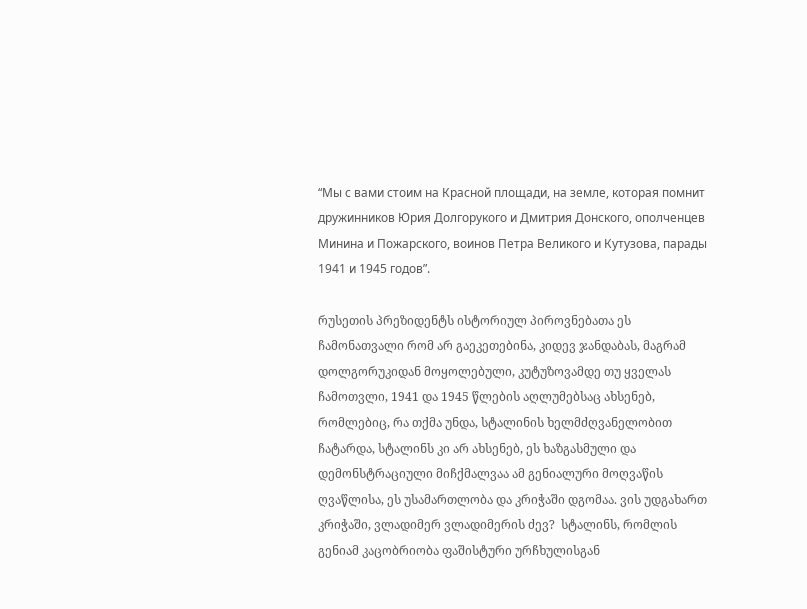“Мы с вами стоим на Красной площади, на земле, которая помнит дружинников Юрия Долгорукого и Дмитрия Донского, ополченцев Минина и Пожарского, воинов Петра Великого и Кутузова, парады 1941 и 1945 годов”.

რუსეთის პრეზიდენტს ისტორიულ პიროვნებათა ეს ჩამონათვალი რომ არ გაეკეთებინა, კიდევ ჯანდაბას, მაგრამ დოლგორუკიდან მოყოლებული, კუტუზოვამდე თუ ყველას ჩამოთვლი, 1941 და 1945 წლების აღლუმებსაც ახსენებ, რომლებიც, რა თქმა უნდა, სტალინის ხელმძღვანელობით ჩატარდა, სტალინს კი არ ახსენებ, ეს ხაზგასმული და დემონსტრაციული მიჩქმალვაა ამ გენიალური მოღვაწის ღვაწლისა, ეს უსამართლობა და კრიჭაში დგომაა. ვის უდგახართ კრიჭაში, ვლადიმერ ვლადიმერის ძევ?  სტალინს, რომლის გენიამ კაცობრიობა ფაშისტური ურჩხულისგან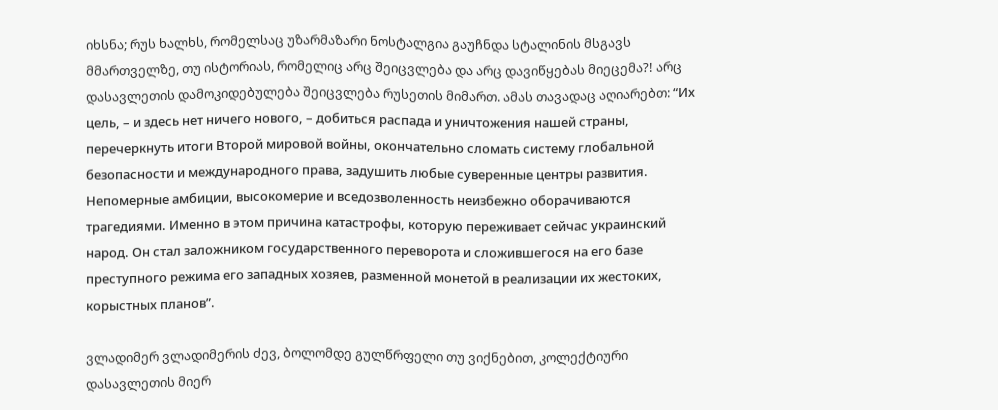იხსნა; რუს ხალხს, რომელსაც უზარმაზარი ნოსტალგია გაუჩნდა სტალინის მსგავს მმართველზე, თუ ისტორიას, რომელიც არც შეიცვლება და არც დავიწყებას მიეცემა?! არც დასავლეთის დამოკიდებულება შეიცვლება რუსეთის მიმართ. ამას თავადაც აღიარებთ: “Их цель, – и здесь нет ничего нового, – добиться распада и уничтожения нашей страны, перечеркнуть итоги Второй мировой войны, окончательно сломать систему глобальной безопасности и международного права, задушить любые суверенные центры развития. Непомерные амбиции, высокомерие и вседозволенность неизбежно оборачиваются трагедиями. Именно в этом причина катастрофы, которую переживает сейчас украинский народ. Он стал заложником государственного переворота и сложившегося на его базе преступного режима его западных хозяев, разменной монетой в реализации их жестоких, корыстных планов”.

ვლადიმერ ვლადიმერის ძევ, ბოლომდე გულწრფელი თუ ვიქნებით, კოლექტიური დასავლეთის მიერ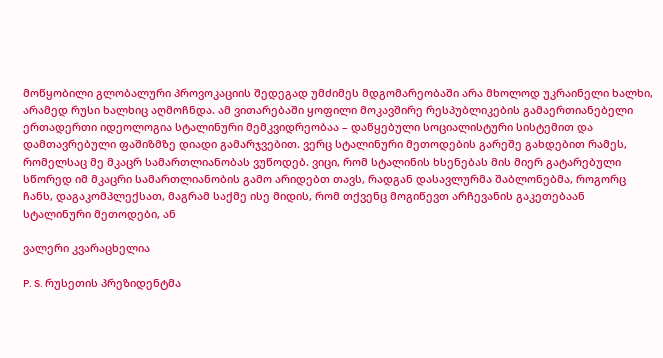მოწყობილი გლობალური პროვოკაციის შედეგად უმძიმეს მდგომარეობაში არა მხოლოდ უკრაინელი ხალხი, არამედ რუსი ხალხიც აღმოჩნდა. ამ ვითარებაში ყოფილი მოკავშირე რესპუბლიკების გამაერთიანებელი ერთადერთი იდეოლოგია სტალინური მემკვიდრეობაა – დაწყებული სოციალისტური სისტემით და დამთავრებული ფაშიზმზე დიადი გამარჯვებით. ვერც სტალინური მეთოდების გარეშე გახდებით რამეს, რომელსაც მე მკაცრ სამართლიანობას ვუწოდებ. ვიცი, რომ სტალინის ხსენებას მის მიერ გატარებული სწორედ იმ მკაცრი სამართლიანობის გამო არიდებთ თავს, რადგან დასავლურმა შაბლონებმა, როგორც ჩანს, დაგაკომპლექსათ, მაგრამ საქმე ისე მიდის, რომ თქვენც მოგიწევთ არჩევანის გაკეთებაან სტალინური მეთოდები, ან

ვალერი კვარაცხელია

P. S. რუსეთის პრეზიდენტმა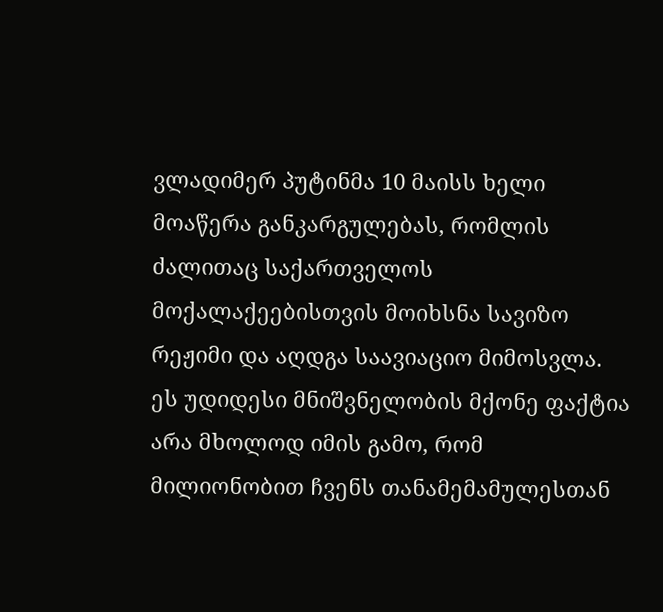ვლადიმერ პუტინმა 10 მაისს ხელი მოაწერა განკარგულებას, რომლის ძალითაც საქართველოს მოქალაქეებისთვის მოიხსნა სავიზო რეჟიმი და აღდგა საავიაციო მიმოსვლა. ეს უდიდესი მნიშვნელობის მქონე ფაქტია არა მხოლოდ იმის გამო, რომ მილიონობით ჩვენს თანამემამულესთან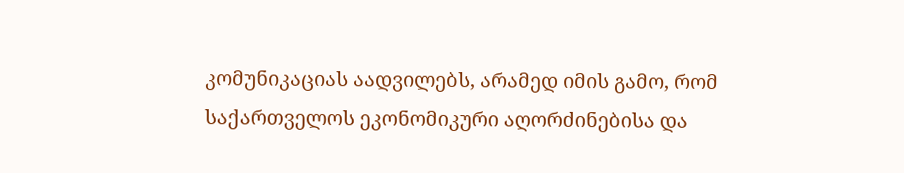კომუნიკაციას აადვილებს, არამედ იმის გამო, რომ საქართველოს ეკონომიკური აღორძინებისა და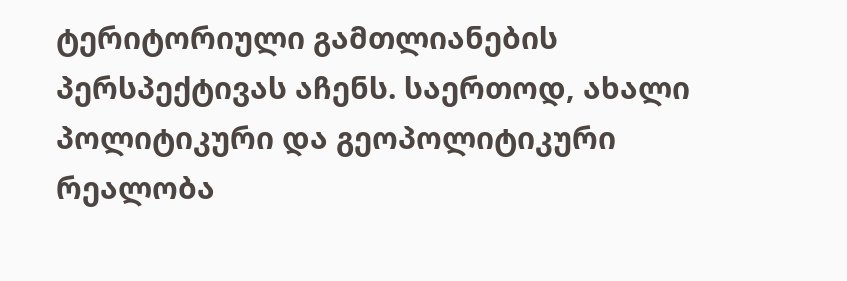ტერიტორიული გამთლიანების პერსპექტივას აჩენს. საერთოდ, ახალი პოლიტიკური და გეოპოლიტიკური რეალობა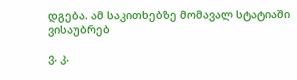დგება. ამ საკითხებზე მომავალ სტატიაში ვისაუბრებ

ვ. კ.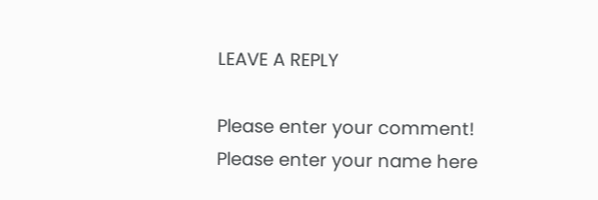LEAVE A REPLY

Please enter your comment!
Please enter your name here